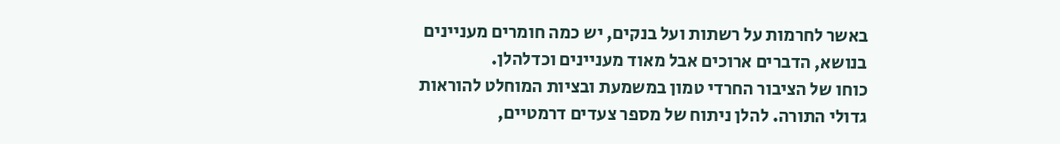באשר לחרמות על רשתות ועל בנקים, יש כמה חומרים מעניינים בנושא, הדברים ארוכים אבל מאוד מעניינים וכדלהלן.
כוחו של הציבור החרדי טמון במשמעת ובציות המוחלט להוראות גדולי התורה. להלן ניתוח של מספר צעדים דרמטיים,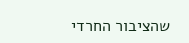שהציבור החרדי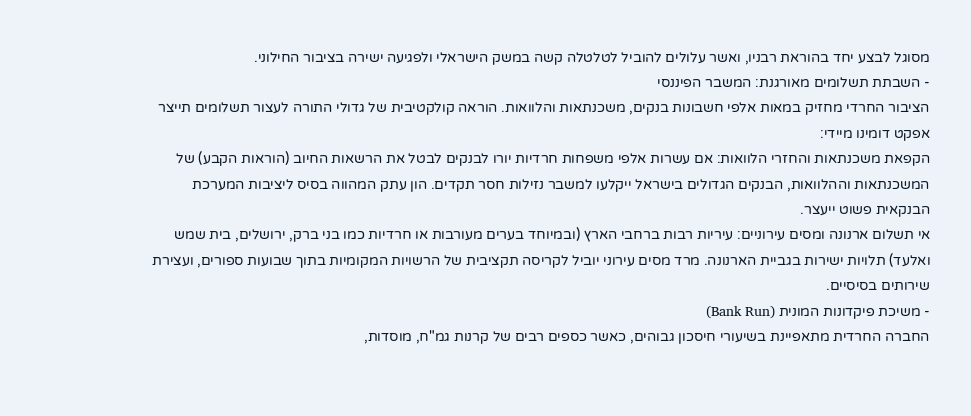מסוגל לבצע יחד בהוראת רבניו, ואשר עלולים להוביל לטלטלה קשה במשק הישראלי ולפגיעה ישירה בציבור החילוני.
- השבתת תשלומים מאורגנת: המשבר הפיננסי
הציבור החרדי מחזיק במאות אלפי חשבונות בנקים, משכנתאות והלוואות. הוראה קולקטיבית של גדולי התורה לעצור תשלומים תייצר אפקט דומינו מיידי:
הקפאת משכנתאות והחזרי הלוואות: אם עשרות אלפי משפחות חרדיות יורו לבנקים לבטל את הרשאות החיוב (הוראות הקבע) של המשכנתאות וההלוואות, הבנקים הגדולים בישראל ייקלעו למשבר נזילות חסר תקדים. הון עתק המהווה בסיס ליציבות המערכת הבנקאית פשוט ייעצר.
אי תשלום ארנונה ומסים עירוניים: עיריות רבות ברחבי הארץ (ובמיוחד בערים מעורבות או חרדיות כמו בני ברק, ירושלים, בית שמש ואלעד) תלויות ישירות בגביית הארנונה. מרד מסים עירוני יוביל לקריסה תקציבית של הרשויות המקומיות בתוך שבועות ספורים, ועצירת שירותים בסיסיים.
- משיכת פיקדונות המונית (Bank Run)
החברה החרדית מתאפיינת בשיעורי חיסכון גבוהים, כאשר כספים רבים של קרנות גמ"ח, מוסדות,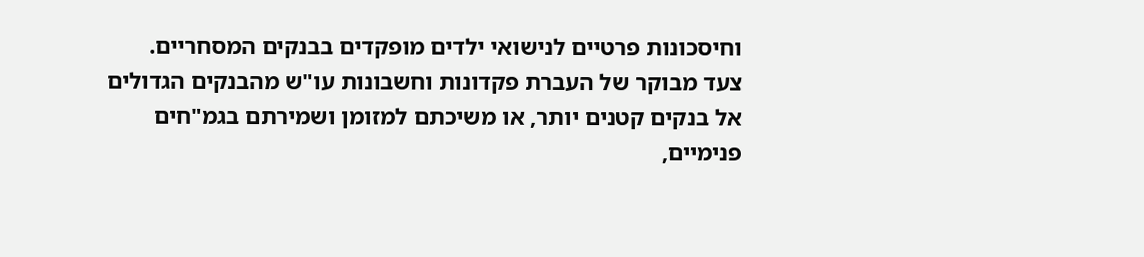וחיסכונות פרטיים לנישואי ילדים מופקדים בבנקים המסחריים.
צעד מבוקר של העברת פקדונות וחשבונות עו"ש מהבנקים הגדולים אל בנקים קטנים יותר, או משיכתם למזומן ושמירתם בגמ"חים פנימיים,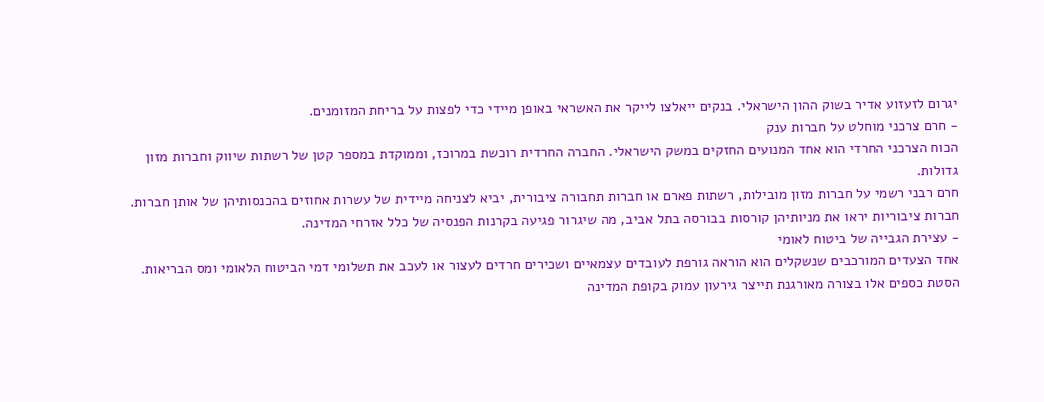יגרום לזעזוע אדיר בשוק ההון הישראלי. בנקים ייאלצו לייקר את האשראי באופן מיידי כדי לפצות על בריחת המזומנים.
- חרם צרכני מוחלט על חברות ענק
הכוח הצרכני החרדי הוא אחד המנועים החזקים במשק הישראלי. החברה החרדית רוכשת במרוכז, וממוקדת במספר קטן של רשתות שיווק וחברות מזון גדולות.
חרם רבני רשמי על חברות מזון מובילות, רשתות פארם או חברות תחבורה ציבורית, יביא לצניחה מיידית של עשרות אחוזים בהכנסותיהן של אותן חברות. חברות ציבוריות יראו את מניותיהן קורסות בבורסה בתל אביב, מה שיגרור פגיעה בקרנות הפנסיה של כלל אזרחי המדינה.
- עצירת הגבייה של ביטוח לאומי
אחד הצעדים המורכבים שנשקלים הוא הוראה גורפת לעובדים עצמאיים ושכירים חרדים לעצור או לעכב את תשלומי דמי הביטוח הלאומי ומס הבריאות. הסטת כספים אלו בצורה מאורגנת תייצר גירעון עמוק בקופת המדינה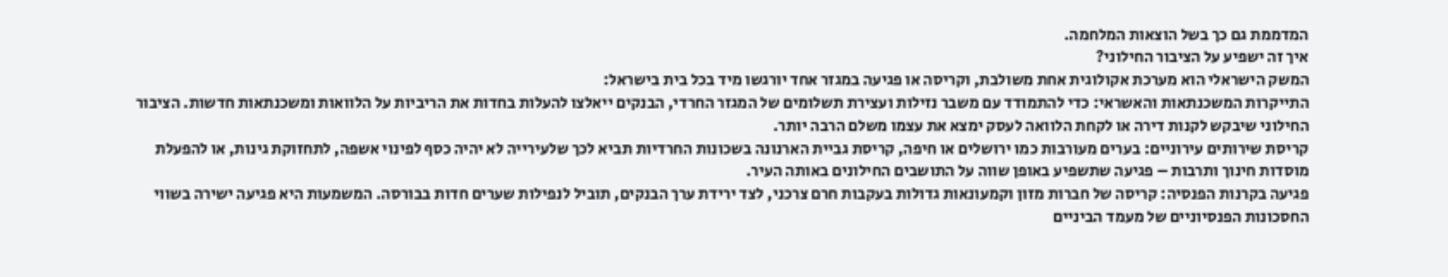המדממת גם כך בשל הוצאות המלחמה.
איך זה ישפיע על הציבור החילוני?
המשק הישראלי הוא מערכת אקולוגית אחת משולבת, וקריסה או פגיעה במגזר אחד יורגשו מיד בכל בית בישראל:
התייקרות המשכנתאות והאשראי: כדי להתמודד עם משבר נזילות ועצירת תשלומים של המגזר החרדי, הבנקים ייאלצו להעלות בחדות את הריביות על הלוואות ומשכנתאות חדשות. הציבור החילוני שיבקש לקנות דירה או לקחת הלוואה לעסק ימצא את עצמו משלם הרבה יותר.
קריסת שירותים עירוניים: בערים מעורבות כמו ירושלים או חיפה, קריסת גביית הארנונה בשכונות החרדיות תביא לכך שלעירייה לא יהיה כסף לפינוי אשפה, לתחזוקת גינות, או להפעלת מוסדות חינוך ותרבות – פגיעה שתשפיע באופן שווה על התושבים החילונים באותה העיר.
פגיעה בקרנות הפנסיה: קריסה של חברות מזון וקמעונאות גדולות בעקבות חרם צרכני, לצד ירידת ערך הבנקים, תוביל לנפילות שערים חדות בבורסה. המשמעות היא פגיעה ישירה בשווי החסכונות הפנסיוניים של מעמד הביניים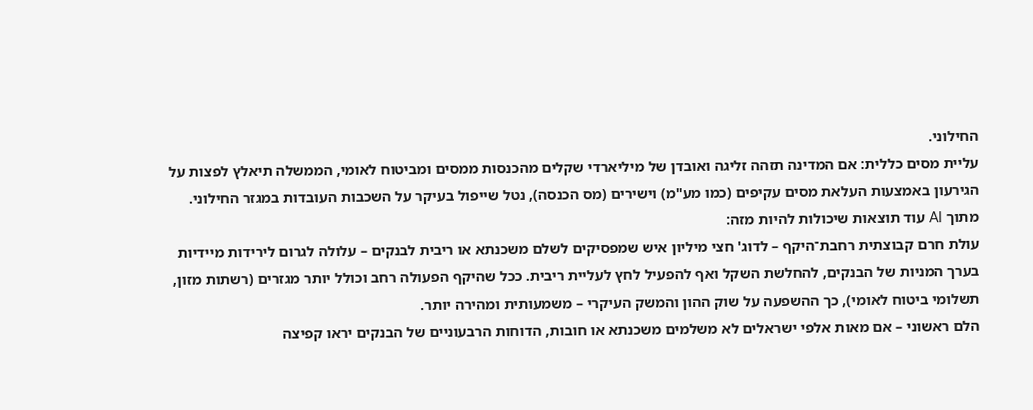החילוני.
עליית מסים כללית: אם המדינה תזהה זליגה ואובדן של מיליארדי שקלים מהכנסות ממסים ומביטוח לאומי, הממשלה תיאלץ לפצות על הגירעון באמצעות העלאת מסים עקיפים (כמו מע"מ) וישירים (מס הכנסה), נטל שייפול בעיקר על השכבות העובדות במגזר החילוני.
מתוך AI עוד תוצאות שיכולות להיות מזה:
עולת חרם קבוצתית רחבת־היקף – לדוג' חצי מיליון איש שמפסיקים לשלם משכנתא או ריבית לבנקים – עלולה לגרום לירידות מיידיות בערך המניות של הבנקים, להחלשת השקל ואף להפעיל לחץ לעליית ריבית. ככל שהיקף הפעולה רחב וכולל יותר מגזרים (רשתות מזון, תשלומי ביטוח לאומי), כך ההשפעה על שוק ההון והמשק העיקרי – משמעותית ומהירה יותר.
הלם ראשוני – אם מאות אלפי ישראלים לא משלמים משכנתא או חובות, הדוחות הרבעוניים של הבנקים יראו קפיצה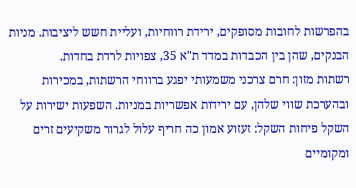בהפרשות לחובות מסופקים, ירידת רווחיות, ועליית חשש ליציבות. מניות הבנקים, שהן בין הכבדות במדד ת"א 35, צפויות לרדת בחדות.
רשתות מזון: חרם צרכני משמעותי יפגע ברווחי הרשתות, במכירות ובהערכת שווי שלהן, עם ירידות אפשריות במניות. השפעות ישירות על השקל פיחות השקל: זעזוע אמון כה חריף עלול לגרור משקיעים זרים ומקומיים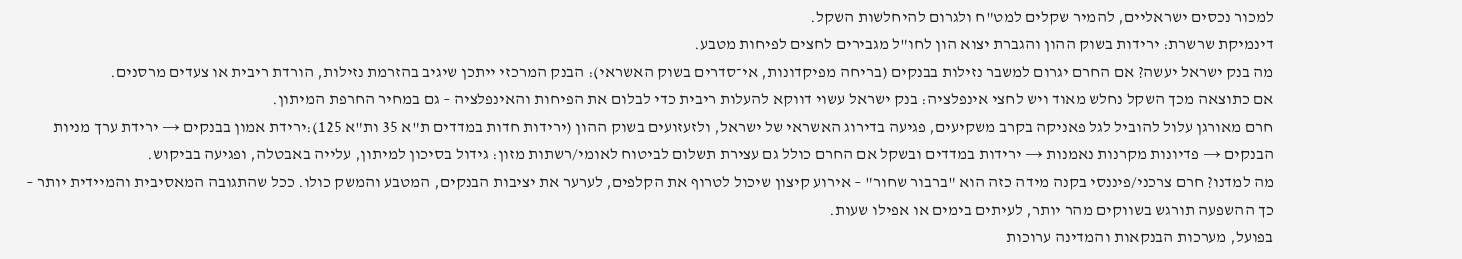למכור נכסים ישראליים, להמיר שקלים למט"ח ולגרום להיחלשות השקל.
דינמיקת שרשרת: ירידות בשוק ההון והגברת יצוא הון לחו"ל מגבירים לחצים לפיחות מטבע.
מה בנק ישראל יעשה? אם החרם יגרום למשבר נזילות בבנקים (בריחה מפיקדונות, אי־סדרים בשוק האשראי): הבנק המרכזי ייתכן שיגיב בהזרמת נזילות, הורדת ריבית או צעדים מרסנים.
אם כתוצאה מכך השקל נחלש מאוד ויש לחצי אינפלציה: בנק ישראל עשוי דווקא להעלות ריבית כדי לבלום את הפיחות והאינפלציה – גם במחיר החרפת המיתון.
חרם מאורגן עלול להוביל לגל פאניקה בקרב משקיעים, פגיעה בדירוג האשראי של ישראל, ולזעזועים בשוק ההון (ירידות חדות במדדים ת"א 35 ות"א 125):ירידת אמון בבנקים → ירידת ערך מניות הבנקים → פדיונות מקרנות נאמנות → ירידות במדדים ובשקל אם החרם כולל גם עצירת תשלום לביטוח לאומי/רשתות מזון: גידול בסיכון למיתון, עלייה באבטלה, ופגיעה בביקוש.
מה למדנו? חרם צרכני/פיננסי בקנה מידה כזה הוא "ברבור שחור" – אירוע קיצון שיכול לטרוף את הקלפים, לערער את יציבות הבנקים, המטבע והמשק כולו. ככל שהתגובה המאסיבית והמיידית יותר – כך ההשפעה תורגש בשווקים מהר יותר, לעיתים בימים או אפילו שעות.
בפועל, מערכות הבנקאות והמדינה ערוכות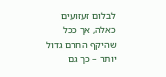לבלום זעזועים כאלה, אך ככל שהיקף החרם גדול יותר – כך גם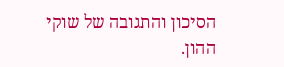הסיכון והתגובה של שוקי ההון.